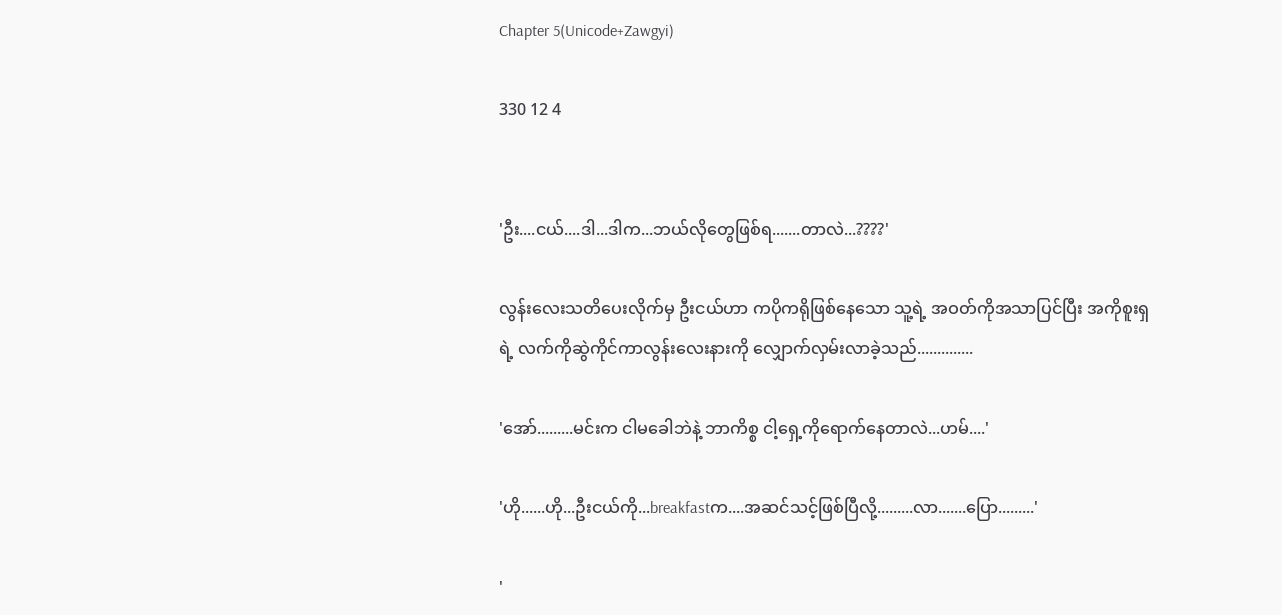Chapter 5(Unicode+Zawgyi)

330 12 4


'ဦး....ငယ်....ဒါ...ဒါက...ဘယ်လိုတွေဖြစ်ရ.......တာလဲ...????'

လွန်းလေးသတိပေးလိုက်မှ ဦးငယ်ဟာ ကပိုကရိုဖြစ်နေသော သူ့ရဲ့ အဝတ်ကိုအသာပြင်ပြီး အကိုစူးရှရဲ့ လက်ကိုဆွဲကိုင်ကာလွန်းလေးနားကို လျှောက်လှမ်းလာခဲ့သည်..............

'အော်.........မင်းက ငါမခေါဘဲနဲ့ ဘာကိစ္စ ငါ့ရှေ့ကိုရောက်နေတာလဲ...ဟမ်....'

'ဟို......ဟို...ဦးငယ်ကို...breakfastက....အဆင်သင့်ဖြစ်ပြီလို့.........လာ.......ပြော.........'

'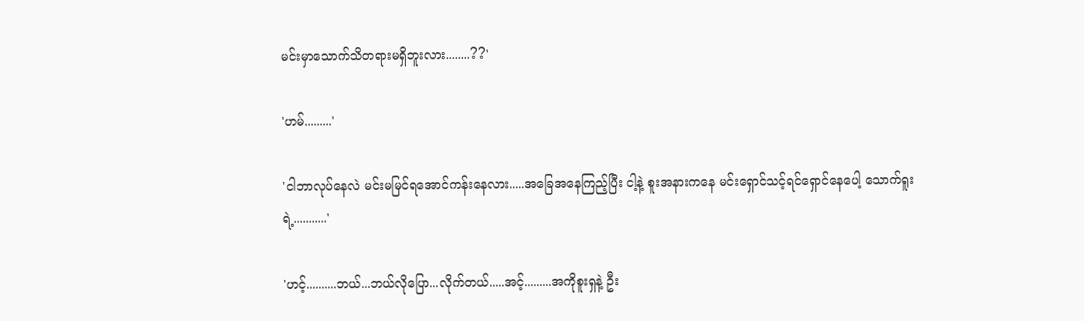မင်းမှာသောက်သိတရားမရှိဘူးလား........??'

'ဟမ်.........'

'ငါဘာလုပ်နေလဲ မင်းမမြင်ရအောင်ကန်းနေလား.....အခြေအနေကြည့်ပြီး ငါ့နဲ့ စူးအနားကနေ မင်းရှောင်သင့်ရင်ရှောင်နေပေါ့ သောက်ရူးရဲ့...........'

'ဟင့်..........ဘယ်...ဘယ်လိုပြော...လိုက်တယ်.....အင့်.........အကိုစူးရှနဲ့ ဦး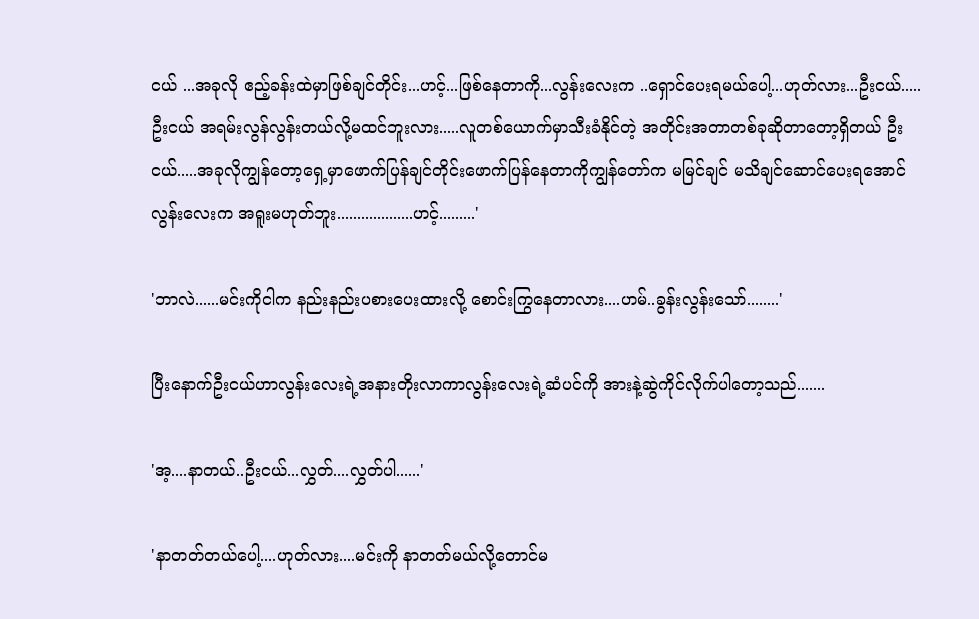ငယ် ...အခုလို ဧည့်ခန်းထဲမှာဖြစ်ချင်တိုင်း...ဟင့်...ဖြစ်နေတာကို...လွန်းလေးက ..ရှောင်ပေးရမယ်ပေါ့...ဟုတ်လား...ဦးငယ်.....ဦးငယ် အရမ်းလွန်လွန်းတယ်လို့မထင်ဘူးလား.....လူတစ်ယောက်မှာသီးခံနိုင်တဲ့ အတိုင်းအတာတစ်ခုဆိုတာတော့ရှိတယ် ဦးငယ်.....အခုလိုကျွန်တော့ရှေ့မှာဖောက်ပြန်ချင်တိုင်းဖောက်ပြန်နေတာကိုကျွန်တော်က မမြင်ချင် မသိချင်ဆောင်ပေးရအောင် လွန်းလေးက အရူးမဟုတ်ဘူး...................ဟင့်.........'

'ဘာလဲ......မင်းကိုငါက နည်းနည်းပစားပေးထားလို့ စောင်းကြွနေတာလား....ဟမ်..ခွန်းလွန်းသော်........'

ပြီးနောက်ဦးငယ်ဟာလွန်းလေးရဲ့အနားတိုးလာကာလွန်းလေးရဲ့ဆံပင်ကို အားနဲ့ဆွဲကိုင်လိုက်ပါတော့သည်.......

'အ့....နာတယ်..ဦးငယ်...လွှတ်....လွှတ်ပါ......'

'နာတတ်တယ်ပေါ့....ဟုတ်လား....မင်းကို နာတတ်မယ်လို့တောင်မ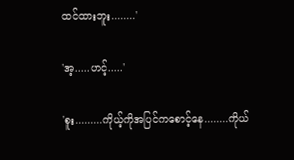ထင်ထားဘူး........'

'အ့.....ဟင့်.....'

'စူး.........ကိုယ့်ကိုအပြင်ကစောင့်နေ........ကိုယ်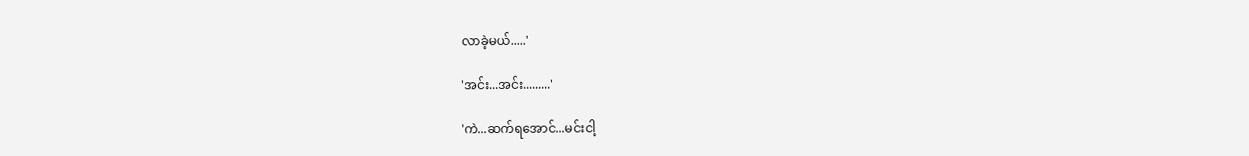လာခဲ့မယ်.....'

'အင်း...အင်း.........'

'ကဲ...ဆက်ရအောင်...မင်းငါ့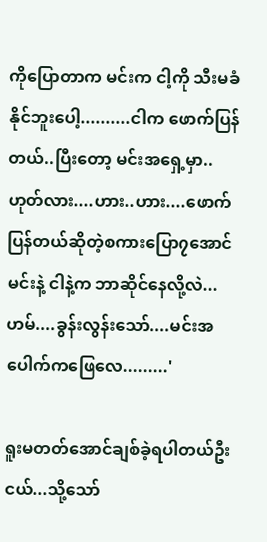ကိုပြောတာက မင်းက ငါ့ကို သီးမခံနိုင်ဘူးပေါ့..........ငါက ဖောက်ပြန်တယ်..ပြီးတော့ မင်းအရှေ့မှာ..ဟုတ်လား....ဟား..ဟား....ဖောက်ပြန်တယ်ဆိုတဲ့စကားပြော၇အောင် မင်းနဲ့ ငါနဲ့က ဘာဆိုင်နေလို့လဲ...ဟမ်....ခွန်းလွန်းသော်....မင်းအပေါက်ကဖြေလေ.........'

ရူးမတတ်အောင်ချစ်ခဲ့ရပါတယ်ဦးငယ်...သို့သော်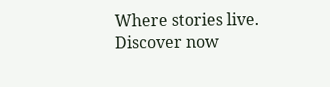Where stories live. Discover now